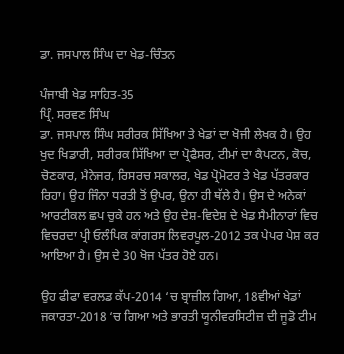ਡਾ. ਜਸਪਾਲ ਸਿੰਘ ਦਾ ਖੇਡ-ਚਿੰਤਨ

ਪੰਜਾਬੀ ਖੇਡ ਸਾਹਿਤ-35
ਪ੍ਰਿੰ. ਸਰਵਣ ਸਿੰਘ
ਡਾ. ਜਸਪਾਲ ਸਿੰਘ ਸਰੀਰਕ ਸਿੱਖਿਆ ਤੇ ਖੇਡਾਂ ਦਾ ਖੋਜੀ ਲੇਖਕ ਹੈ। ਉਹ ਖੁਦ ਖਿਡਾਰੀ, ਸਰੀਰਕ ਸਿੱਖਿਆ ਦਾ ਪ੍ਰੋਫੈਸਰ, ਟੀਮਾਂ ਦਾ ਕੈਪਟਨ, ਕੋਚ, ਚੋਣਕਾਰ, ਮੈਨੇਜਰ, ਰਿਸਰਚ ਸਕਾਲਰ, ਖੇਡ ਪ੍ਰੋਮੋਟਰ ਤੇ ਖੇਡ ਪੱਤਰਕਾਰ ਰਿਹਾ। ਉਹ ਜਿੰਨਾ ਧਰਤੀ ਤੋਂ ਉਪਰ, ਉਨਾ ਹੀ ਥੱਲੇ ਹੈ। ਉਸ ਦੇ ਅਨੇਕਾਂ ਆਰਟੀਕਲ ਛਪ ਚੁਕੇ ਹਨ ਅਤੇ ਉਹ ਦੇਸ਼-ਵਿਦੇਸ਼ ਦੇ ਖੇਡ ਸੈਮੀਨਾਰਾਂ ਵਿਚ ਵਿਚਰਦਾ ਪ੍ਰੀ ਓਲੰਪਿਕ ਕਾਂਗਰਸ ਲਿਵਰਪੂਲ-2012 ਤਕ ਪੇਪਰ ਪੇਸ਼ ਕਰ ਆਇਆ ਹੈ। ਉਸ ਦੇ 30 ਖੋਜ ਪੱਤਰ ਹੋਏ ਹਨ।

ਉਹ ਫੀਫਾ ਵਰਲਡ ਕੱਪ-2014 ‘ਚ ਬ੍ਰਾਜ਼ੀਲ ਗਿਆ, 18ਵੀਆਂ ਖੇਡਾਂ ਜਕਾਰਤਾ-2018 ‘ਚ ਗਿਆ ਅਤੇ ਭਾਰਤੀ ਯੂਨੀਵਰਸਿਟੀਜ਼ ਦੀ ਜੂਡੋ ਟੀਮ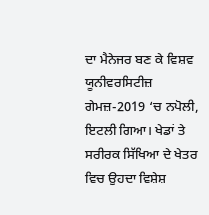ਦਾ ਮੈਨੇਜਰ ਬਣ ਕੇ ਵਿਸ਼ਵ ਯੂਨੀਵਰਸਿਟੀਜ਼ ਗੇਮਜ਼-2019 ‘ਚ ਨਪੋਲੀ, ਇਟਲੀ ਗਿਆ। ਖੇਡਾਂ ਤੇ ਸਰੀਰਕ ਸਿੱਖਿਆ ਦੇ ਖੇਤਰ ਵਿਚ ਉਹਦਾ ਵਿਸ਼ੇਸ਼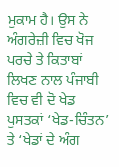ਮੁਕਾਮ ਹੈ। ਉਸ ਨੇ ਅੰਗਰੇਜ਼ੀ ਵਿਚ ਖੋਜ ਪਰਚੇ ਤੇ ਕਿਤਾਬਾਂ ਲਿਖਣ ਨਾਲ ਪੰਜਾਬੀ ਵਿਚ ਵੀ ਦੋ ਖੇਡ ਪੁਸਤਕਾਂ ‘ਖੇਡ-ਚਿੰਤਨ’ ਤੇ ‘ਖੇਡਾਂ ਦੇ ਅੰਗ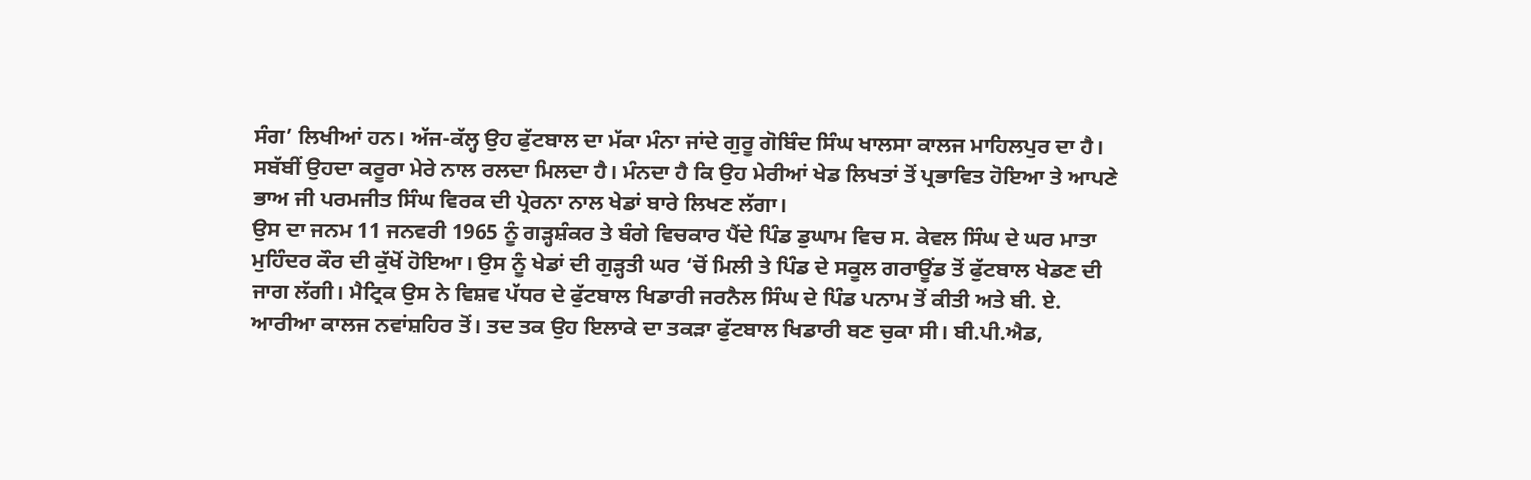ਸੰਗ’ ਲਿਖੀਆਂ ਹਨ। ਅੱਜ-ਕੱਲ੍ਹ ਉਹ ਫੁੱਟਬਾਲ ਦਾ ਮੱਕਾ ਮੰਨਾ ਜਾਂਦੇ ਗੁਰੂ ਗੋਬਿੰਦ ਸਿੰਘ ਖਾਲਸਾ ਕਾਲਜ ਮਾਹਿਲਪੁਰ ਦਾ ਹੈ। ਸਬੱਬੀਂ ਉਹਦਾ ਕਰੂਰਾ ਮੇਰੇ ਨਾਲ ਰਲਦਾ ਮਿਲਦਾ ਹੈ। ਮੰਨਦਾ ਹੈ ਕਿ ਉਹ ਮੇਰੀਆਂ ਖੇਡ ਲਿਖਤਾਂ ਤੋਂ ਪ੍ਰਭਾਵਿਤ ਹੋਇਆ ਤੇ ਆਪਣੇ ਭਾਅ ਜੀ ਪਰਮਜੀਤ ਸਿੰਘ ਵਿਰਕ ਦੀ ਪ੍ਰੇਰਨਾ ਨਾਲ ਖੇਡਾਂ ਬਾਰੇ ਲਿਖਣ ਲੱਗਾ।
ਉਸ ਦਾ ਜਨਮ 11 ਜਨਵਰੀ 1965 ਨੂੰ ਗੜ੍ਹਸ਼ੰਕਰ ਤੇ ਬੰਗੇ ਵਿਚਕਾਰ ਪੈਂਦੇ ਪਿੰਡ ਡੁਘਾਮ ਵਿਚ ਸ. ਕੇਵਲ ਸਿੰਘ ਦੇ ਘਰ ਮਾਤਾ ਮੁਹਿੰਦਰ ਕੌਰ ਦੀ ਕੁੱਖੋਂ ਹੋਇਆ। ਉਸ ਨੂੰ ਖੇਡਾਂ ਦੀ ਗੁੜ੍ਹਤੀ ਘਰ ‘ਚੋਂ ਮਿਲੀ ਤੇ ਪਿੰਡ ਦੇ ਸਕੂਲ ਗਰਾਊਂਡ ਤੋਂ ਫੁੱਟਬਾਲ ਖੇਡਣ ਦੀ ਜਾਗ ਲੱਗੀ। ਮੈਟ੍ਰਿਕ ਉਸ ਨੇ ਵਿਸ਼ਵ ਪੱਧਰ ਦੇ ਫੁੱਟਬਾਲ ਖਿਡਾਰੀ ਜਰਨੈਲ ਸਿੰਘ ਦੇ ਪਿੰਡ ਪਨਾਮ ਤੋਂ ਕੀਤੀ ਅਤੇ ਬੀ. ਏ. ਆਰੀਆ ਕਾਲਜ ਨਵਾਂਸ਼ਹਿਰ ਤੋਂ। ਤਦ ਤਕ ਉਹ ਇਲਾਕੇ ਦਾ ਤਕੜਾ ਫੁੱਟਬਾਲ ਖਿਡਾਰੀ ਬਣ ਚੁਕਾ ਸੀ। ਬੀ.ਪੀ.ਐਡ,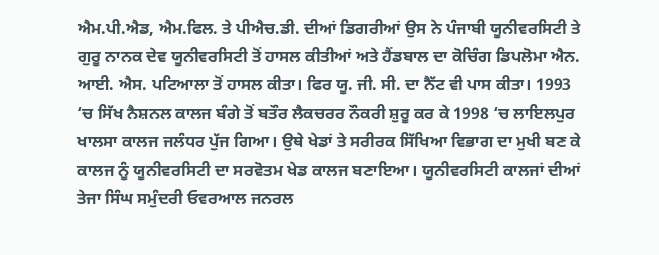ਐਮ.ਪੀ.ਐਡ, ਐਮ.ਫਿਲ. ਤੇ ਪੀਐਚ.ਡੀ. ਦੀਆਂ ਡਿਗਰੀਆਂ ਉਸ ਨੇ ਪੰਜਾਬੀ ਯੂਨੀਵਰਸਿਟੀ ਤੇ ਗੁਰੂ ਨਾਨਕ ਦੇਵ ਯੂਨੀਵਰਸਿਟੀ ਤੋਂ ਹਾਸਲ ਕੀਤੀਆਂ ਅਤੇ ਹੈਂਡਬਾਲ ਦਾ ਕੋਚਿੰਗ ਡਿਪਲੋਮਾ ਐਨ. ਆਈ. ਐਸ. ਪਟਿਆਲਾ ਤੋਂ ਹਾਸਲ ਕੀਤਾ। ਫਿਰ ਯੂ. ਜੀ. ਸੀ. ਦਾ ਨੈੱਟ ਵੀ ਪਾਸ ਕੀਤਾ। 1993 ‘ਚ ਸਿੱਖ ਨੈਸ਼ਨਲ ਕਾਲਜ ਬੰਗੇ ਤੋਂ ਬਤੌਰ ਲੈਕਚਰਰ ਨੌਕਰੀ ਸ਼ੁਰੂ ਕਰ ਕੇ 1998 ‘ਚ ਲਾਇਲਪੁਰ ਖਾਲਸਾ ਕਾਲਜ ਜਲੰਧਰ ਪੁੱਜ ਗਿਆ। ਉਥੇ ਖੇਡਾਂ ਤੇ ਸਰੀਰਕ ਸਿੱਖਿਆ ਵਿਭਾਗ ਦਾ ਮੁਖੀ ਬਣ ਕੇ ਕਾਲਜ ਨੂੰ ਯੂਨੀਵਰਸਿਟੀ ਦਾ ਸਰਵੋਤਮ ਖੇਡ ਕਾਲਜ ਬਣਾਇਆ। ਯੂਨੀਵਰਸਿਟੀ ਕਾਲਜਾਂ ਦੀਆਂ ਤੇਜਾ ਸਿੰਘ ਸਮੁੰਦਰੀ ਓਵਰਆਲ ਜਨਰਲ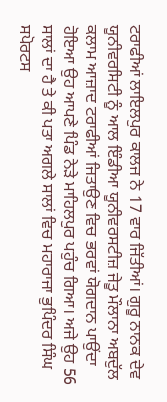ਟਰਾਫੀਆਂ ਲਾਇਲਪੁਰ ਕਾਲਜ ਨੇ 17 ਵਾਰ ਜਿੱਤੀਆਂ। ਗੁਰੂ ਨਾਨਕ ਦੇਵ ਯੂਨੀਵਰਸਿਟੀ ਨੂੰ ਆਲ ਇੰਡੀਆ ਯੂਨੀਵਰਸਟੀਜ਼ ਜੇਤੂ ਮੌਲਾਨਾ ਅਬਦੁੱਲ ਕਲਾਮ ਆਜ਼ਾਦ ਟਰਾਫੀਆਂ ਜਿਤਾਉਣ ਵਿਚ ਭਰਵਾਂ ਯੋਗਦਾਨ ਪਾਉਂਦਾ ਹੋਇਆ ਉਹ ਆਪਣੇ ਪਿੰਡ ਨੇੜੇ ਮਾਹਿਲਪੁਰ ਪਹੁੰਚ ਗਿਆ। ਅਜੇ ਉਹ 56 ਸਾਲਾਂ ਦਾ ਹੈ ਤੇ ਕੀ ਪਤਾ ਅਗਲੇ ਸਾਲਾਂ ਵਿਚ ਮਹਾਰਾਜਾ ਭੁਪਿੰਦਰ ਸਿੰਘ ਸਪੋਰਟਸ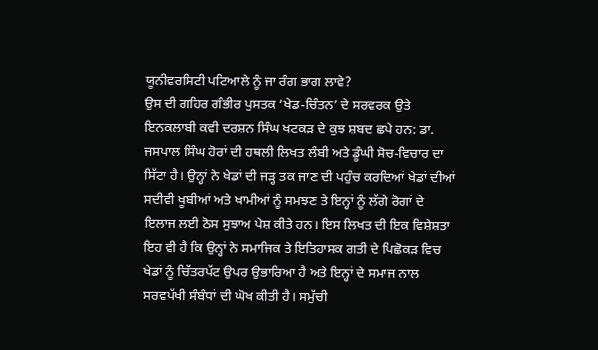ਯੂਨੀਵਰਸਿਟੀ ਪਟਿਆਲੇ ਨੂੰ ਜਾ ਰੰਗ ਭਾਗ ਲਾਵੇ?
ਉਸ ਦੀ ਗਹਿਰ ਗੰਭੀਰ ਪੁਸਤਕ ‘ਖੇਡ-ਚਿੰਤਨ’ ਦੇ ਸਰਵਰਕ ਉਤੇ ਇਨਕਲਾਬੀ ਕਵੀ ਦਰਸ਼ਨ ਸਿੰਘ ਖਟਕੜ ਦੇ ਕੁਝ ਸ਼ਬਦ ਛਪੇ ਹਨ: ਡਾ. ਜਸਪਾਲ ਸਿੰਘ ਹੋਰਾਂ ਦੀ ਹਥਲੀ ਲਿਖਤ ਲੰਬੀ ਅਤੇ ਡੂੰਘੀ ਸੋਚ-ਵਿਚਾਰ ਦਾ ਸਿੱਟਾ ਹੈ। ਉਨ੍ਹਾਂ ਨੇ ਖੇਡਾਂ ਦੀ ਜੜ੍ਹ ਤਕ ਜਾਣ ਦੀ ਪਹੁੰਚ ਕਰਦਿਆਂ ਖੇਡਾਂ ਦੀਆਂ ਸਦੀਵੀ ਖੂਬੀਆਂ ਅਤੇ ਖਾਮੀਆਂ ਨੂੰ ਸਮਝਣ ਤੇ ਇਨ੍ਹਾਂ ਨੂੰ ਲੱਗੇ ਰੋਗਾਂ ਦੇ ਇਲਾਜ ਲਈ ਠੋਸ ਸੁਝਾਅ ਪੇਸ਼ ਕੀਤੇ ਹਨ। ਇਸ ਲਿਖਤ ਦੀ ਇਕ ਵਿਸ਼ੇਸ਼ਤਾ ਇਹ ਵੀ ਹੈ ਕਿ ਉਨ੍ਹਾਂ ਨੇ ਸਮਾਜਿਕ ਤੇ ਇਤਿਹਾਸਕ ਗਤੀ ਦੇ ਪਿਛੋਕੜ ਵਿਚ ਖੇਡਾਂ ਨੂੰ ਚਿੱਤਰਪੱਟ ਉਪਰ ਉਭਾਰਿਆ ਹੈ ਅਤੇ ਇਨ੍ਹਾਂ ਦੇ ਸਮਾਜ ਨਾਲ ਸਰਵਪੱਖੀ ਸੰਬੰਧਾਂ ਦੀ ਘੋਖ ਕੀਤੀ ਹੈ। ਸਮੁੱਚੀ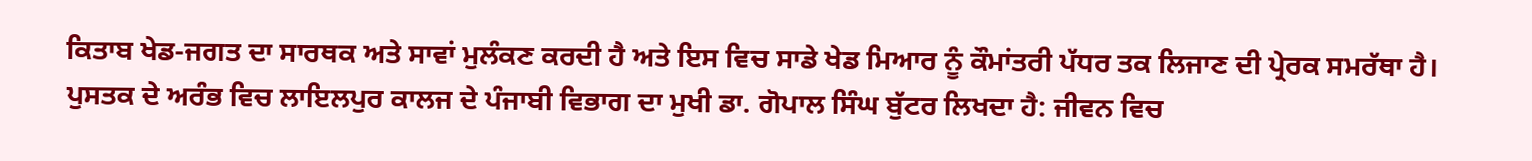ਕਿਤਾਬ ਖੇਡ-ਜਗਤ ਦਾ ਸਾਰਥਕ ਅਤੇ ਸਾਵਾਂ ਮੁਲੰਕਣ ਕਰਦੀ ਹੈ ਅਤੇ ਇਸ ਵਿਚ ਸਾਡੇ ਖੇਡ ਮਿਆਰ ਨੂੰ ਕੌਮਾਂਤਰੀ ਪੱਧਰ ਤਕ ਲਿਜਾਣ ਦੀ ਪ੍ਰੇਰਕ ਸਮਰੱਥਾ ਹੈ।
ਪੁਸਤਕ ਦੇ ਅਰੰਭ ਵਿਚ ਲਾਇਲਪੁਰ ਕਾਲਜ ਦੇ ਪੰਜਾਬੀ ਵਿਭਾਗ ਦਾ ਮੁਖੀ ਡਾ. ਗੋਪਾਲ ਸਿੰਘ ਬੁੱਟਰ ਲਿਖਦਾ ਹੈ: ਜੀਵਨ ਵਿਚ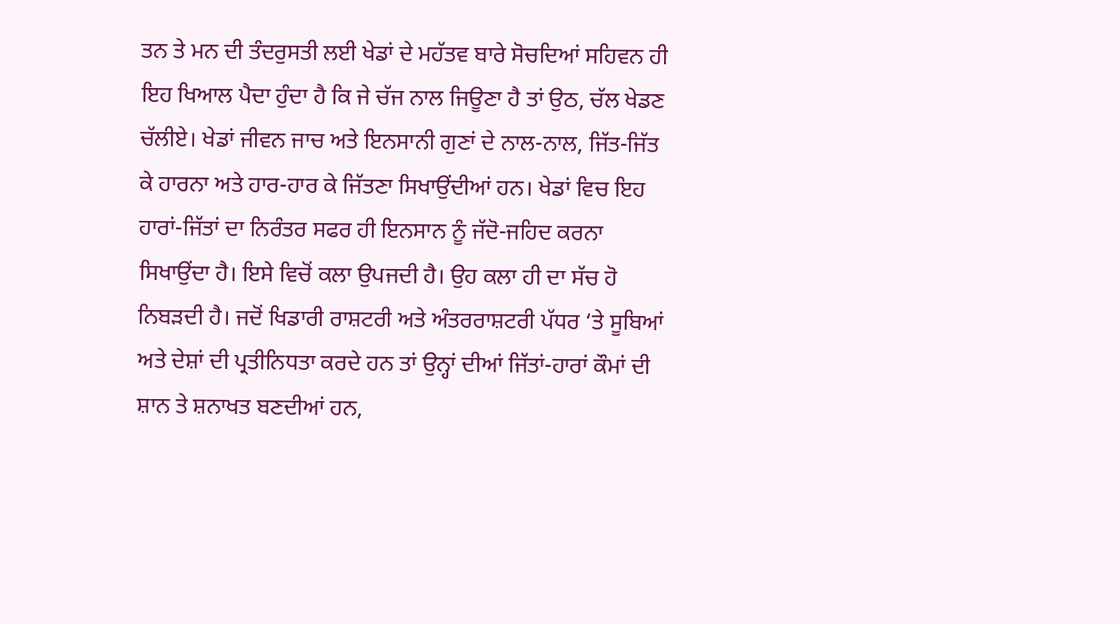ਤਨ ਤੇ ਮਨ ਦੀ ਤੰਦਰੁਸਤੀ ਲਈ ਖੇਡਾਂ ਦੇ ਮਹੱਤਵ ਬਾਰੇ ਸੋਚਦਿਆਂ ਸਹਿਵਨ ਹੀ ਇਹ ਖਿਆਲ ਪੈਦਾ ਹੁੰਦਾ ਹੈ ਕਿ ਜੇ ਚੱਜ ਨਾਲ ਜਿਊਣਾ ਹੈ ਤਾਂ ਉਠ, ਚੱਲ ਖੇਡਣ ਚੱਲੀਏ। ਖੇਡਾਂ ਜੀਵਨ ਜਾਚ ਅਤੇ ਇਨਸਾਨੀ ਗੁਣਾਂ ਦੇ ਨਾਲ-ਨਾਲ, ਜਿੱਤ-ਜਿੱਤ ਕੇ ਹਾਰਨਾ ਅਤੇ ਹਾਰ-ਹਾਰ ਕੇ ਜਿੱਤਣਾ ਸਿਖਾਉਂਦੀਆਂ ਹਨ। ਖੇਡਾਂ ਵਿਚ ਇਹ ਹਾਰਾਂ-ਜਿੱਤਾਂ ਦਾ ਨਿਰੰਤਰ ਸਫਰ ਹੀ ਇਨਸਾਨ ਨੂੰ ਜੱਦੋ-ਜਹਿਦ ਕਰਨਾ ਸਿਖਾਉਂਦਾ ਹੈ। ਇਸੇ ਵਿਚੋਂ ਕਲਾ ਉਪਜਦੀ ਹੈ। ਉਹ ਕਲਾ ਹੀ ਦਾ ਸੱਚ ਹੋ ਨਿਬੜਦੀ ਹੈ। ਜਦੋਂ ਖਿਡਾਰੀ ਰਾਸ਼ਟਰੀ ਅਤੇ ਅੰਤਰਰਾਸ਼ਟਰੀ ਪੱਧਰ ‘ਤੇ ਸੂਬਿਆਂ ਅਤੇ ਦੇਸ਼ਾਂ ਦੀ ਪ੍ਰਤੀਨਿਧਤਾ ਕਰਦੇ ਹਨ ਤਾਂ ਉਨ੍ਹਾਂ ਦੀਆਂ ਜਿੱਤਾਂ-ਹਾਰਾਂ ਕੌਮਾਂ ਦੀ ਸ਼ਾਨ ਤੇ ਸ਼ਨਾਖਤ ਬਣਦੀਆਂ ਹਨ,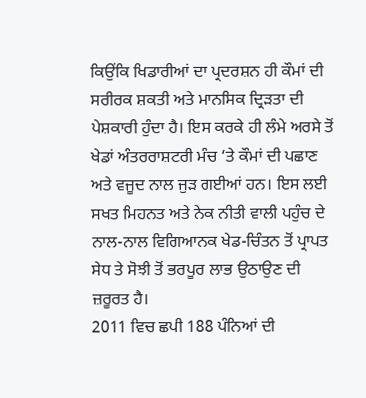ਕਿਉਂਕਿ ਖਿਡਾਰੀਆਂ ਦਾ ਪ੍ਰਦਰਸ਼ਨ ਹੀ ਕੌਮਾਂ ਦੀ ਸਰੀਰਕ ਸ਼ਕਤੀ ਅਤੇ ਮਾਨਸਿਕ ਦ੍ਰਿੜਤਾ ਦੀ ਪੇਸ਼ਕਾਰੀ ਹੁੰਦਾ ਹੈ। ਇਸ ਕਰਕੇ ਹੀ ਲੰਮੇ ਅਰਸੇ ਤੋਂ ਖੇਡਾਂ ਅੰਤਰਰਾਸ਼ਟਰੀ ਮੰਚ ‘ਤੇ ਕੌਮਾਂ ਦੀ ਪਛਾਣ ਅਤੇ ਵਜੂਦ ਨਾਲ ਜੁੜ ਗਈਆਂ ਹਨ। ਇਸ ਲਈ ਸਖਤ ਮਿਹਨਤ ਅਤੇ ਨੇਕ ਨੀਤੀ ਵਾਲੀ ਪਹੁੰਚ ਦੇ ਨਾਲ-ਨਾਲ ਵਿਗਿਆਨਕ ਖੇਡ-ਚਿੰਤਨ ਤੋਂ ਪ੍ਰਾਪਤ ਸੇਧ ਤੇ ਸੋਝੀ ਤੋਂ ਭਰਪੂਰ ਲਾਭ ਉਠਾਉਣ ਦੀ ਜ਼ਰੂਰਤ ਹੈ।
2011 ਵਿਚ ਛਪੀ 188 ਪੰਨਿਆਂ ਦੀ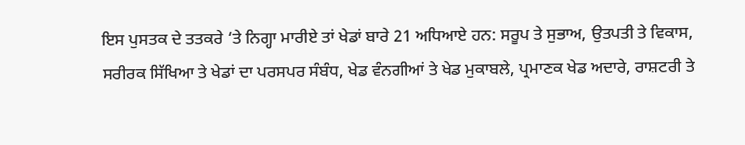ਇਸ ਪੁਸਤਕ ਦੇ ਤਤਕਰੇ ‘ਤੇ ਨਿਗ੍ਹਾ ਮਾਰੀਏ ਤਾਂ ਖੇਡਾਂ ਬਾਰੇ 21 ਅਧਿਆਏ ਹਨ: ਸਰੂਪ ਤੇ ਸੁਭਾਅ, ਉਤਪਤੀ ਤੇ ਵਿਕਾਸ, ਸਰੀਰਕ ਸਿੱਖਿਆ ਤੇ ਖੇਡਾਂ ਦਾ ਪਰਸਪਰ ਸੰਬੰਧ, ਖੇਡ ਵੰਨਗੀਆਂ ਤੇ ਖੇਡ ਮੁਕਾਬਲੇ, ਪ੍ਰਮਾਣਕ ਖੇਡ ਅਦਾਰੇ, ਰਾਸ਼ਟਰੀ ਤੇ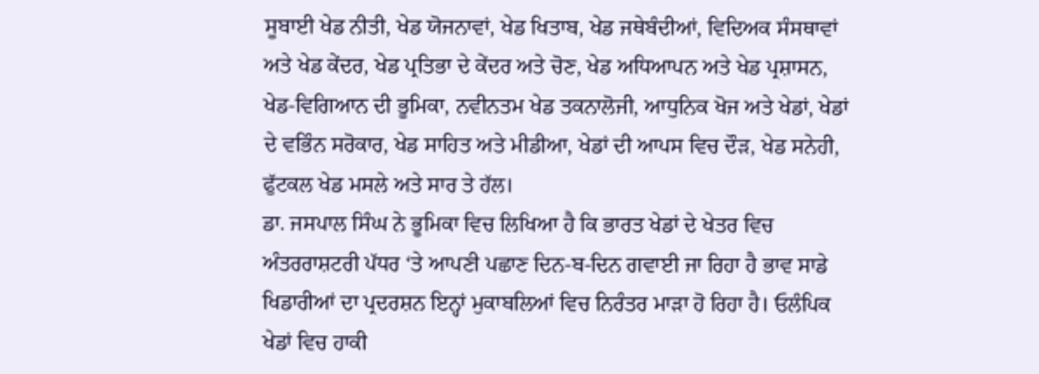ਸੂਬਾਈ ਖੇਡ ਨੀਤੀ, ਖੇਡ ਯੋਜਨਾਵਾਂ, ਖੇਡ ਖਿਤਾਬ, ਖੇਡ ਜਥੇਬੰਦੀਆਂ, ਵਿਦਿਅਕ ਸੰਸਥਾਵਾਂ ਅਤੇ ਖੇਡ ਕੇਂਦਰ, ਖੇਡ ਪ੍ਰਤਿਭਾ ਦੇ ਕੇਂਦਰ ਅਤੇ ਚੋਣ, ਖੇਡ ਅਧਿਆਪਨ ਅਤੇ ਖੇਡ ਪ੍ਰਸ਼ਾਸਨ, ਖੇਡ-ਵਿਗਿਆਨ ਦੀ ਭੂਮਿਕਾ, ਨਵੀਨਤਮ ਖੇਡ ਤਕਨਾਲੋਜੀ, ਆਧੁਨਿਕ ਖੋਜ ਅਤੇ ਖੇਡਾਂ, ਖੇਡਾਂ ਦੇ ਵਭਿੰਨ ਸਰੋਕਾਰ, ਖੇਡ ਸਾਹਿਤ ਅਤੇ ਮੀਡੀਆ, ਖੇਡਾਂ ਦੀ ਆਪਸ ਵਿਚ ਦੌੜ, ਖੇਡ ਸਨੇਹੀ, ਫੁੱਟਕਲ ਖੇਡ ਮਸਲੇ ਅਤੇ ਸਾਰ ਤੇ ਹੱਲ।
ਡਾ. ਜਸਪਾਲ ਸਿੰਘ ਨੇ ਭੂਮਿਕਾ ਵਿਚ ਲਿਖਿਆ ਹੈ ਕਿ ਭਾਰਤ ਖੇਡਾਂ ਦੇ ਖੇਤਰ ਵਿਚ ਅੰਤਰਰਾਸ਼ਟਰੀ ਪੱਧਰ ‘ਤੇ ਆਪਣੀ ਪਛਾਣ ਦਿਨ-ਬ-ਦਿਨ ਗਵਾਈ ਜਾ ਰਿਹਾ ਹੈ ਭਾਵ ਸਾਡੇ ਖਿਡਾਰੀਆਂ ਦਾ ਪ੍ਰਦਰਸ਼ਨ ਇਨ੍ਹਾਂ ਮੁਕਾਬਲਿਆਂ ਵਿਚ ਨਿਰੰਤਰ ਮਾੜਾ ਹੋ ਰਿਹਾ ਹੈ। ਓਲੰਪਿਕ ਖੇਡਾਂ ਵਿਚ ਹਾਕੀ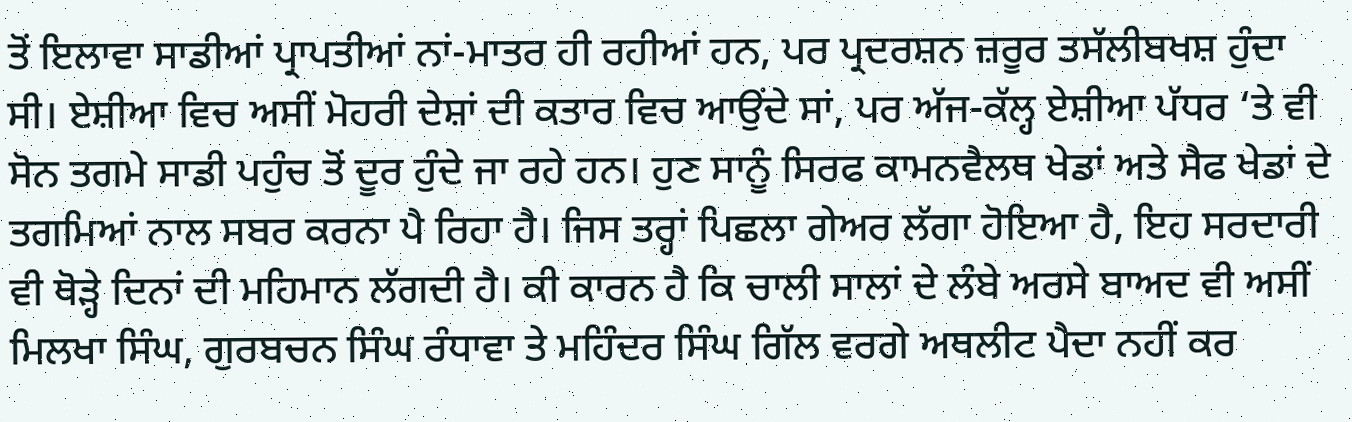ਤੋਂ ਇਲਾਵਾ ਸਾਡੀਆਂ ਪ੍ਰਾਪਤੀਆਂ ਨਾਂ-ਮਾਤਰ ਹੀ ਰਹੀਆਂ ਹਨ, ਪਰ ਪ੍ਰਦਰਸ਼ਨ ਜ਼ਰੂਰ ਤਸੱਲੀਬਖਸ਼ ਹੁੰਦਾ ਸੀ। ਏਸ਼ੀਆ ਵਿਚ ਅਸੀਂ ਮੋਹਰੀ ਦੇਸ਼ਾਂ ਦੀ ਕਤਾਰ ਵਿਚ ਆਉਂਦੇ ਸਾਂ, ਪਰ ਅੱਜ-ਕੱਲ੍ਹ ਏਸ਼ੀਆ ਪੱਧਰ ‘ਤੇ ਵੀ ਸੋਨ ਤਗਮੇ ਸਾਡੀ ਪਹੁੰਚ ਤੋਂ ਦੂਰ ਹੁੰਦੇ ਜਾ ਰਹੇ ਹਨ। ਹੁਣ ਸਾਨੂੰ ਸਿਰਫ ਕਾਮਨਵੈਲਥ ਖੇਡਾਂ ਅਤੇ ਸੈਫ ਖੇਡਾਂ ਦੇ ਤਗਮਿਆਂ ਨਾਲ ਸਬਰ ਕਰਨਾ ਪੈ ਰਿਹਾ ਹੈ। ਜਿਸ ਤਰ੍ਹਾਂ ਪਿਛਲਾ ਗੇਅਰ ਲੱਗਾ ਹੋਇਆ ਹੈ, ਇਹ ਸਰਦਾਰੀ ਵੀ ਥੋੜ੍ਹੇ ਦਿਨਾਂ ਦੀ ਮਹਿਮਾਨ ਲੱਗਦੀ ਹੈ। ਕੀ ਕਾਰਨ ਹੈ ਕਿ ਚਾਲੀ ਸਾਲਾਂ ਦੇ ਲੰਬੇ ਅਰਸੇ ਬਾਅਦ ਵੀ ਅਸੀਂ ਮਿਲਖਾ ਸਿੰਘ, ਗੁਰਬਚਨ ਸਿੰਘ ਰੰਧਾਵਾ ਤੇ ਮਹਿੰਦਰ ਸਿੰਘ ਗਿੱਲ ਵਰਗੇ ਅਥਲੀਟ ਪੈਦਾ ਨਹੀਂ ਕਰ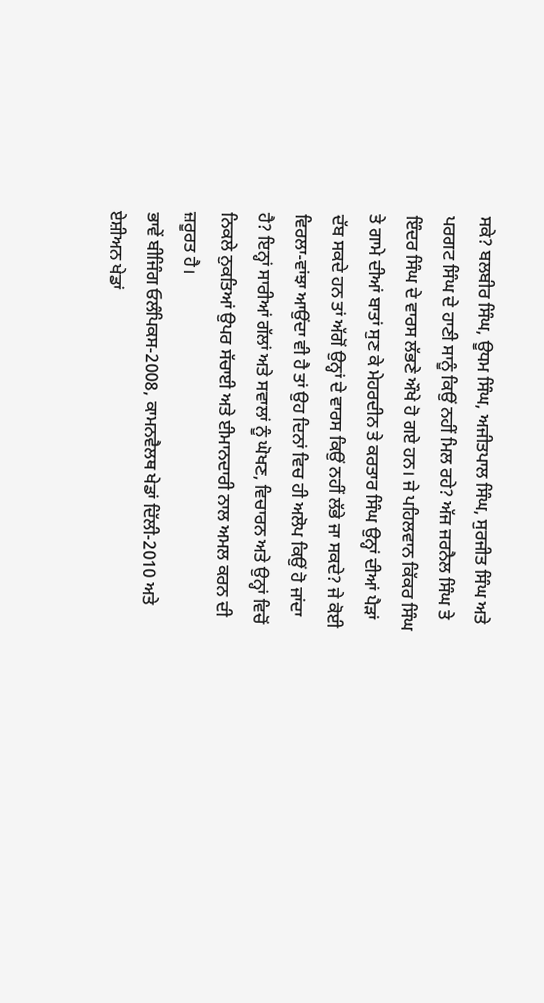ਸਕੇ? ਬਲਬੀਰ ਸਿੰਘ, ਊਧਮ ਸਿੰਘ, ਅਜੀਤਪਾਲ ਸਿੰਘ, ਸੁਰਜੀਤ ਸਿੰਘ ਅਤੇ ਪਰਗਟ ਸਿੰਘ ਦੇ ਹਾਣੀ ਸਾਨੂੰ ਕਿਉਂ ਨਹੀਂ ਮਿਲ ਰਹੇ? ਅੱਜ ਜਰਨੈਲ ਸਿੰਘ ਤੇ ਇੰਦਰ ਸਿੰਘ ਦੇ ਵਾਰਸ ਲੱਭਣੇ ਔਖੇ ਹੋ ਗਏ ਹਨ। ਜੇ ਪਹਿਲਵਾਨ ਕਿੱਕਰ ਸਿੰਘ ਤੇ ਗਾਮੇ ਦੀਆਂ ਬਾਤਾਂ ਸੁਣ ਕੇ ਮੇਹਰਦੀਨ ਤੇ ਕਰਤਾਰ ਸਿੰਘ ਉਨ੍ਹਾਂ ਦੀਆਂ ਪੈੜਾਂ ਦੱਬ ਸਕਦੇ ਹਨ ਤਾਂ ਅੱਗੋਂ ਉਨ੍ਹਾਂ ਦੇ ਵਾਰਸ ਕਿਉਂ ਨਹੀਂ ਲੱਭੇ ਜਾ ਸਕਦੇ? ਜੇ ਕੋਈ ਵਿਰਲਾ-ਵਾਂਝਾ ਆਉਂਦਾ ਵੀ ਹੈ ਤਾਂ ਉਹ ਦਿਨਾਂ ਵਿਚ ਹੀ ਅਲੋਪ ਕਿਉਂ ਹੋ ਜਾਂਦਾ ਹੈ? ਇਨ੍ਹਾਂ ਸਾਰੀਆਂ ਗੱਲਾਂ ਅਤੇ ਸਵਾਲਾਂ ਨੂੰ ਘੋਖਣ, ਵਿਚਾਰਨ ਅਤੇ ਉਨ੍ਹਾਂ ਵਿਚੋਂ ਨਿਕਲੇ ਨੁਕਤਿਆਂ ਉਪਰ ਸੱਚਾਈ ਅਤੇ ਈਮਾਨਦਾਰੀ ਨਾਲ ਅਮਲ ਕਰਨ ਦੀ ਜ਼ਰੂਰਤ ਹੈ।
ਭਾਵੇਂ ਬੀਜਿੰਗ ਓਲੰਪਿਕਸ-2008, ਕਾਮਨਵੈਲਥ ਖੇਡਾਂ ਦਿੱਲੀ-2010 ਅਤੇ ਏਸ਼ੀਅਨ ਖੇਡਾਂ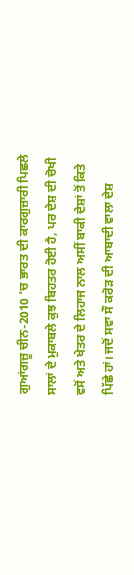ਗੁਆਂਗਜ਼ੂ ਚੀਨ-2010 ‘ਚ ਭਾਰਤ ਦੀ ਕਾਰਗੁਜ਼ਾਰੀ ਪਿਛਲੇ ਸਾਲਾਂ ਦੇ ਮੁਕਾਬਲੇ ਕੁਝ ਬਿਹਤਰ ਹੋਈ ਹੈ, ਪਰ ਦੇਸ਼ ਦੀ ਚੋਖੀ ਵਸੋਂ ਅਤੇ ਖੇਤਰ ਦੇ ਲਿਹਾਜ ਨਾਲ ਅਸੀਂ ਬਾਕੀ ਦੇਸ਼ਾਂ ਤੋਂ ਕਿਤੇ ਪਿੱਛੇ ਹਾਂ। ਜਦੋਂ ਸਵਾ ਸੌ ਕਰੋੜ ਦੀ ਆਬਾਦੀ ਵਾਲਾ ਦੇਸ਼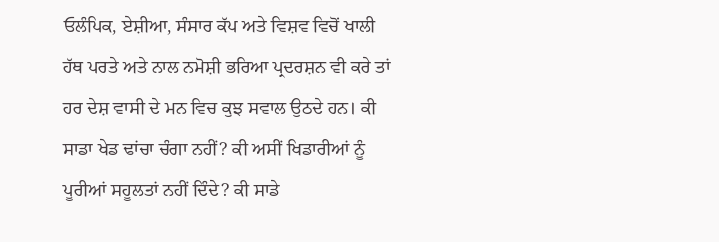ਓਲੰਪਿਕ, ਏਸ਼ੀਆ, ਸੰਸਾਰ ਕੱਪ ਅਤੇ ਵਿਸ਼ਵ ਵਿਚੋਂ ਖਾਲੀ ਹੱਥ ਪਰਤੇ ਅਤੇ ਨਾਲ ਨਮੋਸ਼ੀ ਭਰਿਆ ਪ੍ਰਦਰਸ਼ਨ ਵੀ ਕਰੇ ਤਾਂ ਹਰ ਦੇਸ਼ ਵਾਸੀ ਦੇ ਮਨ ਵਿਚ ਕੁਝ ਸਵਾਲ ਉਠਦੇ ਹਨ। ਕੀ ਸਾਡਾ ਖੇਡ ਢਾਂਚਾ ਚੰਗਾ ਨਹੀਂ? ਕੀ ਅਸੀਂ ਖਿਡਾਰੀਆਂ ਨੂੰ ਪੂਰੀਆਂ ਸਹੂਲਤਾਂ ਨਹੀਂ ਦਿੰਦੇ? ਕੀ ਸਾਡੇ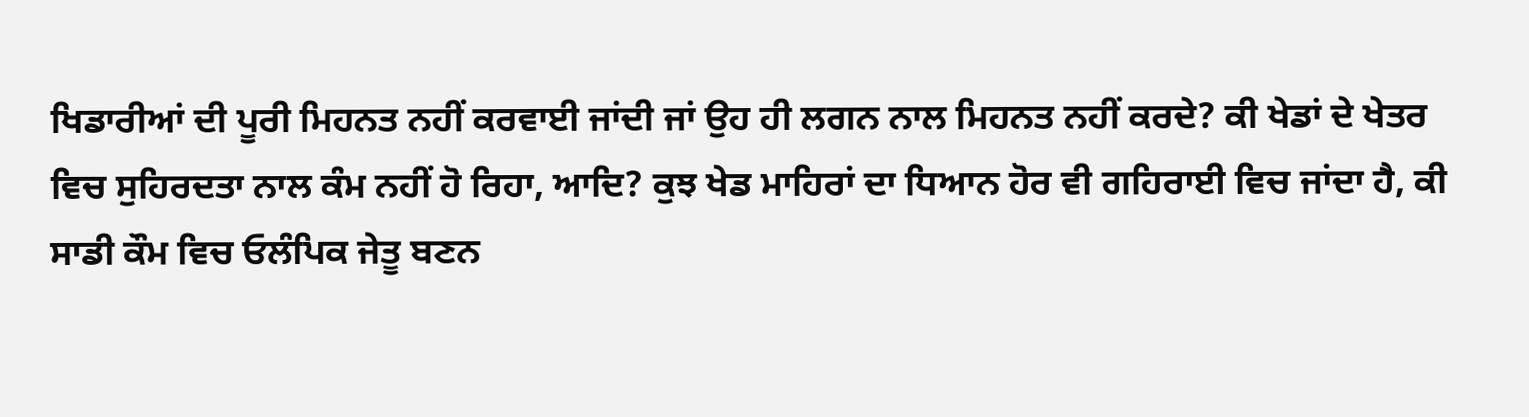ਖਿਡਾਰੀਆਂ ਦੀ ਪੂਰੀ ਮਿਹਨਤ ਨਹੀਂ ਕਰਵਾਈ ਜਾਂਦੀ ਜਾਂ ਉਹ ਹੀ ਲਗਨ ਨਾਲ ਮਿਹਨਤ ਨਹੀਂ ਕਰਦੇ? ਕੀ ਖੇਡਾਂ ਦੇ ਖੇਤਰ ਵਿਚ ਸੁਹਿਰਦਤਾ ਨਾਲ ਕੰਮ ਨਹੀਂ ਹੋ ਰਿਹਾ, ਆਦਿ? ਕੁਝ ਖੇਡ ਮਾਹਿਰਾਂ ਦਾ ਧਿਆਨ ਹੋਰ ਵੀ ਗਹਿਰਾਈ ਵਿਚ ਜਾਂਦਾ ਹੈ, ਕੀ ਸਾਡੀ ਕੌਮ ਵਿਚ ਓਲੰਪਿਕ ਜੇਤੂ ਬਣਨ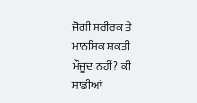ਜੋਗੀ ਸਰੀਰਕ ਤੇ ਮਾਨਸਿਕ ਸ਼ਕਤੀ ਮੌਜੂਦ ਨਹੀਂ? ਕੀ ਸਾਡੀਆਂ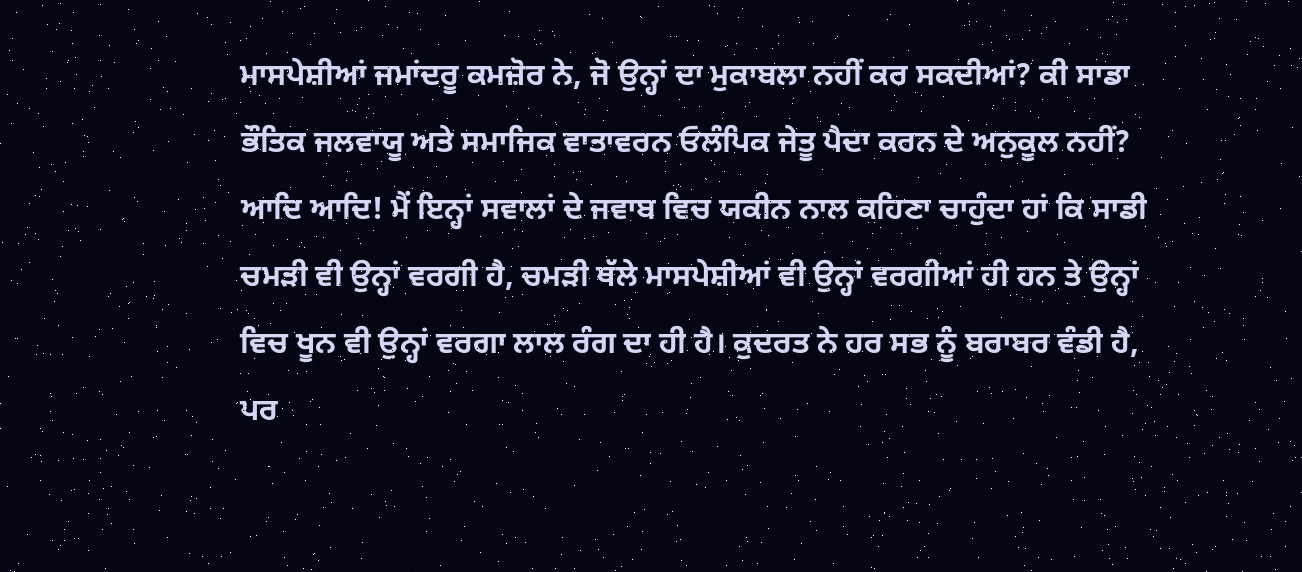ਮਾਸਪੇਸ਼ੀਆਂ ਜਮਾਂਦਰੂ ਕਮਜ਼ੋਰ ਨੇ, ਜੋ ਉਨ੍ਹਾਂ ਦਾ ਮੁਕਾਬਲਾ ਨਹੀਂ ਕਰ ਸਕਦੀਆਂ? ਕੀ ਸਾਡਾ ਭੌਤਿਕ ਜਲਵਾਯੂ ਅਤੇ ਸਮਾਜਿਕ ਵਾਤਾਵਰਨ ਓਲੰਪਿਕ ਜੇਤੂ ਪੈਦਾ ਕਰਨ ਦੇ ਅਨੁਕੂਲ ਨਹੀਂ? ਆਦਿ ਆਦਿ! ਮੈਂ ਇਨ੍ਹਾਂ ਸਵਾਲਾਂ ਦੇ ਜਵਾਬ ਵਿਚ ਯਕੀਨ ਨਾਲ ਕਹਿਣਾ ਚਾਹੁੰਦਾ ਹਾਂ ਕਿ ਸਾਡੀ ਚਮੜੀ ਵੀ ਉਨ੍ਹਾਂ ਵਰਗੀ ਹੈ, ਚਮੜੀ ਥੱਲੇ ਮਾਸਪੇਸ਼ੀਆਂ ਵੀ ਉਨ੍ਹਾਂ ਵਰਗੀਆਂ ਹੀ ਹਨ ਤੇ ਉਨ੍ਹਾਂ ਵਿਚ ਖੂਨ ਵੀ ਉਨ੍ਹਾਂ ਵਰਗਾ ਲਾਲ ਰੰਗ ਦਾ ਹੀ ਹੈ। ਕੁਦਰਤ ਨੇ ਹਰ ਸਭ ਨੂੰ ਬਰਾਬਰ ਵੰਡੀ ਹੈ, ਪਰ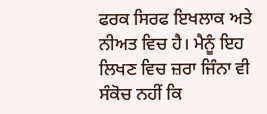ਫਰਕ ਸਿਰਫ ਇਖਲਾਕ ਅਤੇ ਨੀਅਤ ਵਿਚ ਹੈ। ਮੈਨੂੰ ਇਹ ਲਿਖਣ ਵਿਚ ਜ਼ਰਾ ਜਿੰਨਾ ਵੀ ਸੰਕੋਚ ਨਹੀਂ ਕਿ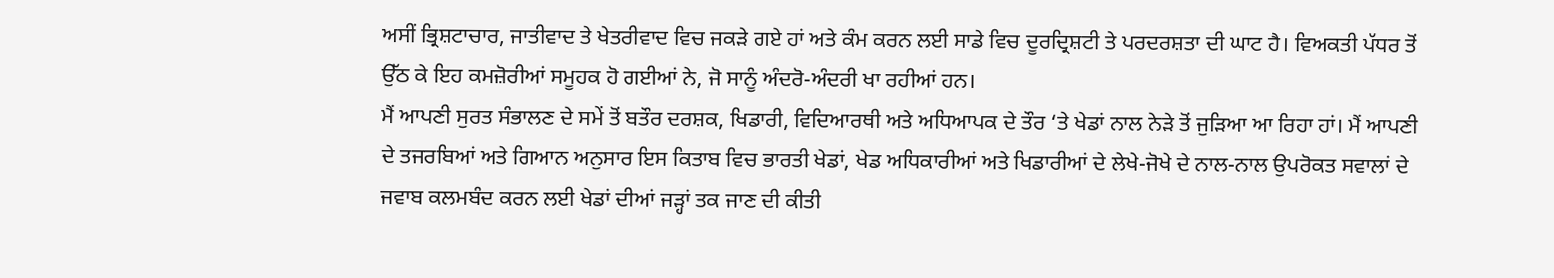ਅਸੀਂ ਭ੍ਰਿਸ਼ਟਾਚਾਰ, ਜਾਤੀਵਾਦ ਤੇ ਖੇਤਰੀਵਾਦ ਵਿਚ ਜਕੜੇ ਗਏ ਹਾਂ ਅਤੇ ਕੰਮ ਕਰਨ ਲਈ ਸਾਡੇ ਵਿਚ ਦੂਰਦ੍ਰਿਸ਼ਟੀ ਤੇ ਪਰਦਰਸ਼ਤਾ ਦੀ ਘਾਟ ਹੈ। ਵਿਅਕਤੀ ਪੱਧਰ ਤੋਂ ਉੱਠ ਕੇ ਇਹ ਕਮਜ਼ੋਰੀਆਂ ਸਮੂਹਕ ਹੋ ਗਈਆਂ ਨੇ, ਜੋ ਸਾਨੂੰ ਅੰਦਰੋ-ਅੰਦਰੀ ਖਾ ਰਹੀਆਂ ਹਨ।
ਮੈਂ ਆਪਣੀ ਸੁਰਤ ਸੰਭਾਲਣ ਦੇ ਸਮੇਂ ਤੋਂ ਬਤੌਰ ਦਰਸ਼ਕ, ਖਿਡਾਰੀ, ਵਿਦਿਆਰਥੀ ਅਤੇ ਅਧਿਆਪਕ ਦੇ ਤੌਰ ‘ਤੇ ਖੇਡਾਂ ਨਾਲ ਨੇੜੇ ਤੋਂ ਜੁੜਿਆ ਆ ਰਿਹਾ ਹਾਂ। ਮੈਂ ਆਪਣੀ ਦੇ ਤਜਰਬਿਆਂ ਅਤੇ ਗਿਆਨ ਅਨੁਸਾਰ ਇਸ ਕਿਤਾਬ ਵਿਚ ਭਾਰਤੀ ਖੇਡਾਂ, ਖੇਡ ਅਧਿਕਾਰੀਆਂ ਅਤੇ ਖਿਡਾਰੀਆਂ ਦੇ ਲੇਖੇ-ਜੋਖੇ ਦੇ ਨਾਲ-ਨਾਲ ਉਪਰੋਕਤ ਸਵਾਲਾਂ ਦੇ ਜਵਾਬ ਕਲਮਬੰਦ ਕਰਨ ਲਈ ਖੇਡਾਂ ਦੀਆਂ ਜੜ੍ਹਾਂ ਤਕ ਜਾਣ ਦੀ ਕੀਤੀ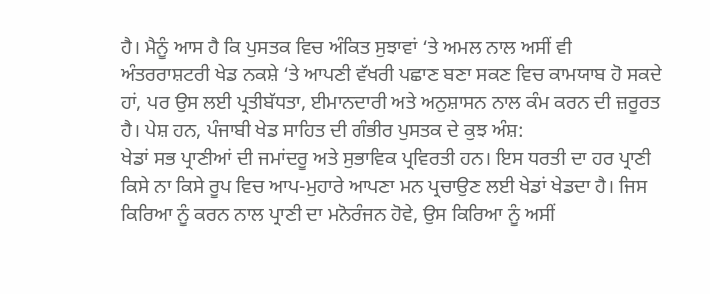ਹੈ। ਮੈਨੂੰ ਆਸ ਹੈ ਕਿ ਪੁਸਤਕ ਵਿਚ ਅੰਕਿਤ ਸੁਝਾਵਾਂ ‘ਤੇ ਅਮਲ ਨਾਲ ਅਸੀਂ ਵੀ ਅੰਤਰਰਾਸ਼ਟਰੀ ਖੇਡ ਨਕਸ਼ੇ ‘ਤੇ ਆਪਣੀ ਵੱਖਰੀ ਪਛਾਣ ਬਣਾ ਸਕਣ ਵਿਚ ਕਾਮਯਾਬ ਹੋ ਸਕਦੇ ਹਾਂ, ਪਰ ਉਸ ਲਈ ਪ੍ਰਤੀਬੱਧਤਾ, ਈਮਾਨਦਾਰੀ ਅਤੇ ਅਨੁਸ਼ਾਸਨ ਨਾਲ ਕੰਮ ਕਰਨ ਦੀ ਜ਼ਰੂਰਤ ਹੈ। ਪੇਸ਼ ਹਨ, ਪੰਜਾਬੀ ਖੇਡ ਸਾਹਿਤ ਦੀ ਗੰਭੀਰ ਪੁਸਤਕ ਦੇ ਕੁਝ ਅੰਸ਼:
ਖੇਡਾਂ ਸਭ ਪ੍ਰਾਣੀਆਂ ਦੀ ਜਮਾਂਦਰੂ ਅਤੇ ਸੁਭਾਵਿਕ ਪ੍ਰਵਿਰਤੀ ਹਨ। ਇਸ ਧਰਤੀ ਦਾ ਹਰ ਪ੍ਰਾਣੀ ਕਿਸੇ ਨਾ ਕਿਸੇ ਰੂਪ ਵਿਚ ਆਪ-ਮੁਹਾਰੇ ਆਪਣਾ ਮਨ ਪ੍ਰਚਾਉਣ ਲਈ ਖੇਡਾਂ ਖੇਡਦਾ ਹੈ। ਜਿਸ ਕਿਰਿਆ ਨੂੰ ਕਰਨ ਨਾਲ ਪ੍ਰਾਣੀ ਦਾ ਮਨੋਰੰਜਨ ਹੋਵੇ, ਉਸ ਕਿਰਿਆ ਨੂੰ ਅਸੀਂ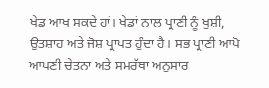ਖੇਡ ਆਖ ਸਕਦੇ ਹਾਂ। ਖੇਡਾਂ ਨਾਲ ਪ੍ਰਾਣੀ ਨੂੰ ਖੁਸ਼ੀ, ਉਤਸ਼ਾਹ ਅਤੇ ਜੋਸ਼ ਪ੍ਰਾਪਤ ਹੁੰਦਾ ਹੈ। ਸਭ ਪ੍ਰਾਣੀ ਆਪੋ ਆਪਣੀ ਚੇਤਨਾ ਅਤੇ ਸਮਰੱਥਾ ਅਨੁਸਾਰ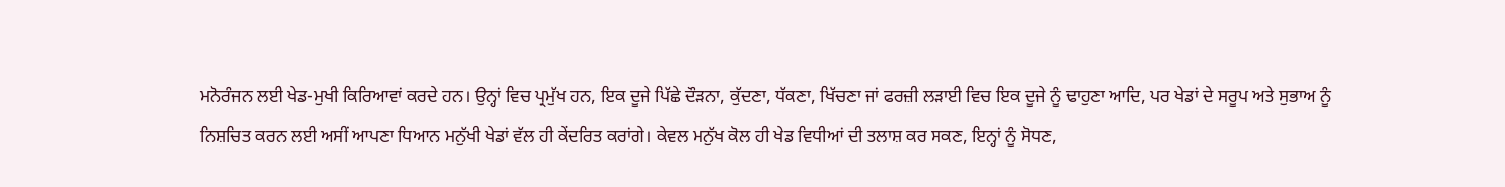ਮਨੋਰੰਜਨ ਲਈ ਖੇਡ-ਮੁਖੀ ਕਿਰਿਆਵਾਂ ਕਰਦੇ ਹਨ। ਉਨ੍ਹਾਂ ਵਿਚ ਪ੍ਰਮੁੱਖ ਹਨ, ਇਕ ਦੂਜੇ ਪਿੱਛੇ ਦੌੜਨਾ, ਕੁੱਦਣਾ, ਧੱਕਣਾ, ਖਿੱਚਣਾ ਜਾਂ ਫਰਜ਼ੀ ਲੜਾਈ ਵਿਚ ਇਕ ਦੂਜੇ ਨੂੰ ਢਾਹੁਣਾ ਆਦਿ, ਪਰ ਖੇਡਾਂ ਦੇ ਸਰੂਪ ਅਤੇ ਸੁਭਾਅ ਨੂੰ ਨਿਸ਼ਚਿਤ ਕਰਨ ਲਈ ਅਸੀਂ ਆਪਣਾ ਧਿਆਨ ਮਨੁੱਖੀ ਖੇਡਾਂ ਵੱਲ ਹੀ ਕੇਂਦਰਿਤ ਕਰਾਂਗੇ। ਕੇਵਲ ਮਨੁੱਖ ਕੋਲ ਹੀ ਖੇਡ ਵਿਧੀਆਂ ਦੀ ਤਲਾਸ਼ ਕਰ ਸਕਣ, ਇਨ੍ਹਾਂ ਨੂੰ ਸੋਧਣ,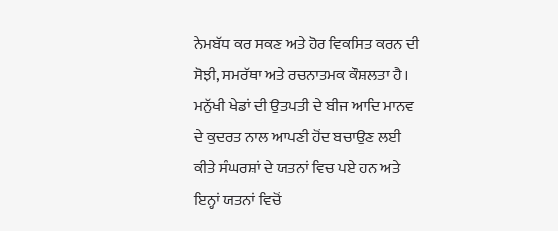ਨੇਮਬੱਧ ਕਰ ਸਕਣ ਅਤੇ ਹੋਰ ਵਿਕਸਿਤ ਕਰਨ ਦੀ ਸੋਝੀ, ਸਮਰੱਥਾ ਅਤੇ ਰਚਨਾਤਮਕ ਕੌਸ਼ਲਤਾ ਹੈ। ਮਨੁੱਖੀ ਖੇਡਾਂ ਦੀ ਉਤਪਤੀ ਦੇ ਬੀਜ ਆਦਿ ਮਾਨਵ ਦੇ ਕੁਦਰਤ ਨਾਲ ਆਪਣੀ ਹੋਂਦ ਬਚਾਉਣ ਲਈ ਕੀਤੇ ਸੰਘਰਸ਼ਾਂ ਦੇ ਯਤਨਾਂ ਵਿਚ ਪਏ ਹਨ ਅਤੇ ਇਨ੍ਹਾਂ ਯਤਨਾਂ ਵਿਚੋਂ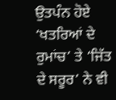ਉਤਪੰਨ ਹੋਏ ‘ਖਤਰਿਆਂ ਦੇ ਰੁਮਾਂਚ’ ਤੇ ‘ਜਿੱਤ ਦੇ ਸਰੂਰ’ ਨੇ ਵੀ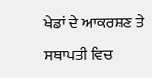ਖੇਡਾਂ ਦੇ ਆਕਰਸ਼ਣ ਤੇ ਸਥਾਪਤੀ ਵਿਚ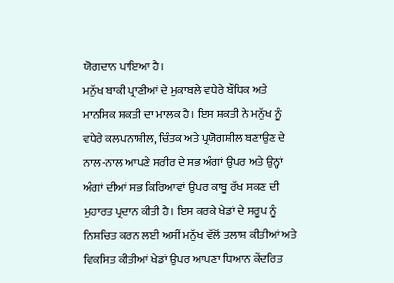ਯੋਗਦਾਨ ਪਾਇਆ ਹੈ।
ਮਨੁੱਖ ਬਾਕੀ ਪ੍ਰਾਣੀਆਂ ਦੇ ਮੁਕਾਬਲੇ ਵਧੇਰੇ ਬੌਧਿਕ ਅਤੇ ਮਾਨਸਿਕ ਸ਼ਕਤੀ ਦਾ ਮਾਲਕ ਹੈ। ਇਸ ਸ਼ਕਤੀ ਨੇ ਮਨੁੱਖ ਨੂੰ ਵਧੇਰੇ ਕਲਪਨਾਸ਼ੀਲ, ਚਿੰਤਕ ਅਤੇ ਪ੍ਰਯੋਗਸ਼ੀਲ ਬਣਾਉਣ ਦੇ ਨਾਲ-ਨਾਲ ਆਪਣੇ ਸਰੀਰ ਦੇ ਸਭ ਅੰਗਾਂ ਉਪਰ ਅਤੇ ਉਨ੍ਹਾਂ ਅੰਗਾਂ ਦੀਆਂ ਸਭ ਕਿਰਿਆਵਾਂ ਉਪਰ ਕਾਬੂ ਰੱਖ ਸਕਣ ਦੀ ਮੁਹਾਰਤ ਪ੍ਰਦਾਨ ਕੀਤੀ ਹੈ। ਇਸ ਕਰਕੇ ਖੇਡਾਂ ਦੇ ਸਰੂਪ ਨੂੰ ਨਿਸ਼ਚਿਤ ਕਰਨ ਲਈ ਅਸੀਂ ਮਨੁੱਖ ਵੱਲੋਂ ਤਲਾਸ਼ ਕੀਤੀਆਂ ਅਤੇ ਵਿਕਸਿਤ ਕੀਤੀਆਂ ਖੇਡਾਂ ਉਪਰ ਆਪਣਾ ਧਿਆਨ ਕੇਂਦਰਿਤ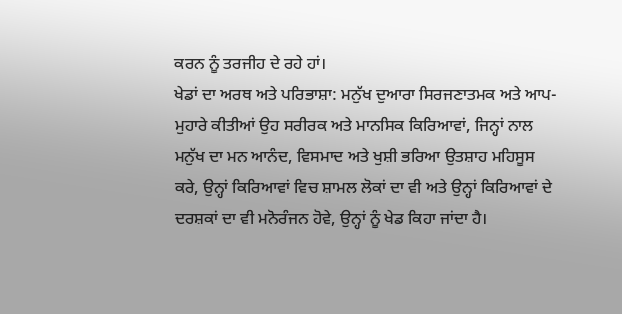ਕਰਨ ਨੂੰ ਤਰਜੀਹ ਦੇ ਰਹੇ ਹਾਂ।
ਖੇਡਾਂ ਦਾ ਅਰਥ ਅਤੇ ਪਰਿਭਾਸ਼ਾ: ਮਨੁੱਖ ਦੁਆਰਾ ਸਿਰਜਣਾਤਮਕ ਅਤੇ ਆਪ-ਮੁਹਾਰੇ ਕੀਤੀਆਂ ਉਹ ਸਰੀਰਕ ਅਤੇ ਮਾਨਸਿਕ ਕਿਰਿਆਵਾਂ, ਜਿਨ੍ਹਾਂ ਨਾਲ ਮਨੁੱਖ ਦਾ ਮਨ ਆਨੰਦ, ਵਿਸਮਾਦ ਅਤੇ ਖੁਸ਼ੀ ਭਰਿਆ ਉਤਸ਼ਾਹ ਮਹਿਸੂਸ ਕਰੇ, ਉਨ੍ਹਾਂ ਕਿਰਿਆਵਾਂ ਵਿਚ ਸ਼ਾਮਲ ਲੋਕਾਂ ਦਾ ਵੀ ਅਤੇ ਉਨ੍ਹਾਂ ਕਿਰਿਆਵਾਂ ਦੇ ਦਰਸ਼ਕਾਂ ਦਾ ਵੀ ਮਨੋਰੰਜਨ ਹੋਵੇ, ਉਨ੍ਹਾਂ ਨੂੰ ਖੇਡ ਕਿਹਾ ਜਾਂਦਾ ਹੈ।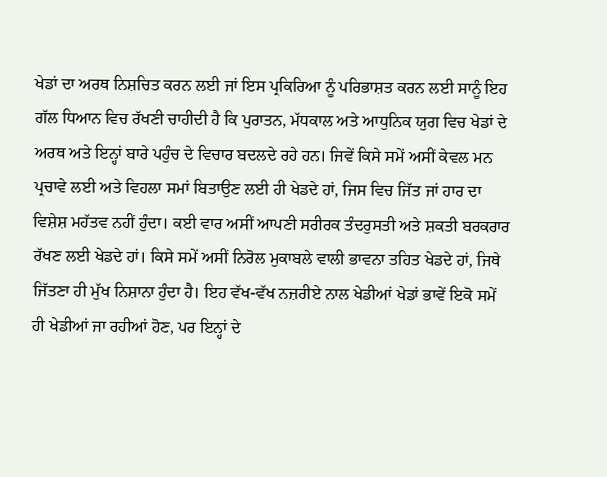ਖੇਡਾਂ ਦਾ ਅਰਥ ਨਿਸ਼ਚਿਤ ਕਰਨ ਲਈ ਜਾਂ ਇਸ ਪ੍ਰਕਿਰਿਆ ਨੂੰ ਪਰਿਭਾਸ਼ਤ ਕਰਨ ਲਈ ਸਾਨੂੰ ਇਹ ਗੱਲ ਧਿਆਨ ਵਿਚ ਰੱਖਣੀ ਚਾਹੀਦੀ ਹੈ ਕਿ ਪੁਰਾਤਨ, ਮੱਧਕਾਲ ਅਤੇ ਆਧੁਨਿਕ ਯੁਗ ਵਿਚ ਖੇਡਾਂ ਦੇ ਅਰਥ ਅਤੇ ਇਨ੍ਹਾਂ ਬਾਰੇ ਪਹੁੰਚ ਦੇ ਵਿਚਾਰ ਬਦਲਦੇ ਰਹੇ ਹਨ। ਜਿਵੇਂ ਕਿਸੇ ਸਮੇਂ ਅਸੀਂ ਕੇਵਲ ਮਨ ਪ੍ਰਚਾਵੇ ਲਈ ਅਤੇ ਵਿਹਲਾ ਸਮਾਂ ਬਿਤਾਉਣ ਲਈ ਹੀ ਖੇਡਦੇ ਹਾਂ, ਜਿਸ ਵਿਚ ਜਿੱਤ ਜਾਂ ਹਾਰ ਦਾ ਵਿਸ਼ੇਸ਼ ਮਹੱਤਵ ਨਹੀਂ ਹੁੰਦਾ। ਕਈ ਵਾਰ ਅਸੀਂ ਆਪਣੀ ਸਰੀਰਕ ਤੰਦਰੁਸਤੀ ਅਤੇ ਸ਼ਕਤੀ ਬਰਕਰਾਰ ਰੱਖਣ ਲਈ ਖੇਡਦੇ ਹਾਂ। ਕਿਸੇ ਸਮੇਂ ਅਸੀਂ ਨਿਰੋਲ ਮੁਕਾਬਲੇ ਵਾਲੀ ਭਾਵਨਾ ਤਹਿਤ ਖੇਡਦੇ ਹਾਂ, ਜਿਥੇ ਜਿੱਤਣਾ ਹੀ ਮੁੱਖ ਨਿਸ਼ਾਨਾ ਹੁੰਦਾ ਹੈ। ਇਹ ਵੱਖ-ਵੱਖ ਨਜ਼ਰੀਏ ਨਾਲ ਖੇਡੀਆਂ ਖੇਡਾਂ ਭਾਵੇਂ ਇਕੋ ਸਮੇਂ ਹੀ ਖੇਡੀਆਂ ਜਾ ਰਹੀਆਂ ਹੋਣ, ਪਰ ਇਨ੍ਹਾਂ ਦੇ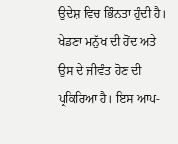ਉਦੇਸ਼ ਵਿਚ ਭਿੰਨਤਾ ਹੁੰਦੀ ਹੈ।
ਖੇਡਣਾ ਮਨੁੱਖ ਦੀ ਹੋਂਦ ਅਤੇ ਉਸ ਦੇ ਜੀਵੰਤ ਹੋਣ ਦੀ ਪ੍ਰਕਿਰਿਆ ਹੈ। ਇਸ ਆਪ-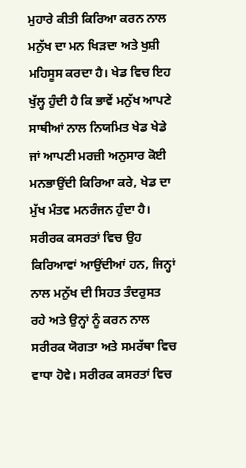ਮੁਹਾਰੇ ਕੀਤੀ ਕਿਰਿਆ ਕਰਨ ਨਾਲ ਮਨੁੱਖ ਦਾ ਮਨ ਖਿੜਦਾ ਅਤੇ ਖੁਸ਼ੀ ਮਹਿਸੂਸ ਕਰਦਾ ਹੈ। ਖੇਡ ਵਿਚ ਇਹ ਖੁੱਲ੍ਹ ਹੁੰਦੀ ਹੈ ਕਿ ਭਾਵੇਂ ਮਨੁੱਖ ਆਪਣੇ ਸਾਥੀਆਂ ਨਾਲ ਨਿਯਮਿਤ ਖੇਡ ਖੇਡੇ ਜਾਂ ਆਪਣੀ ਮਰਜ਼ੀ ਅਨੁਸਾਰ ਕੋਈ ਮਨਭਾਉਂਦੀ ਕਿਰਿਆ ਕਰੇ, ਖੇਡ ਦਾ ਮੁੱਖ ਮੰਤਵ ਮਨਰੰਜਨ ਹੁੰਦਾ ਹੈ।
ਸਰੀਰਕ ਕਸਰਤਾਂ ਵਿਚ ਉਹ ਕਿਰਿਆਵਾਂ ਆਉਂਦੀਆਂ ਹਨ, ਜਿਨ੍ਹਾਂ ਨਾਲ ਮਨੁੱਖ ਦੀ ਸਿਹਤ ਤੰਦਰੁਸਤ ਰਹੇ ਅਤੇ ਉਨ੍ਹਾਂ ਨੂੰ ਕਰਨ ਨਾਲ ਸਰੀਰਕ ਯੋਗਤਾ ਅਤੇ ਸਮਰੱਥਾ ਵਿਚ ਵਾਧਾ ਹੋਵੇ। ਸਰੀਰਕ ਕਸਰਤਾਂ ਵਿਚ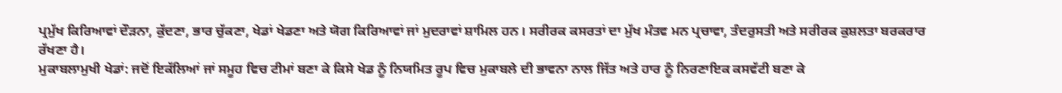ਪ੍ਰਮੁੱਖ ਕਿਰਿਆਵਾਂ ਦੌੜਨਾ, ਕੁੱਦਣਾ, ਭਾਰ ਚੁੱਕਣਾ, ਖੇਡਾਂ ਖੇਡਣਾ ਅਤੇ ਯੋਗ ਕਿਰਿਆਵਾਂ ਜਾਂ ਮੁਦਰਾਵਾਂ ਸ਼ਾਮਿਲ ਹਨ। ਸਰੀਰਕ ਕਸਰਤਾਂ ਦਾ ਮੁੱਖ ਮੰਤਵ ਮਨ ਪ੍ਰਚਾਵਾ, ਤੰਦਰੁਸਤੀ ਅਤੇ ਸਰੀਰਕ ਕੁਸ਼ਲਤਾ ਬਰਕਰਾਰ ਰੱਖਣਾ ਹੈ।
ਮੁਕਾਬਲਾਮੁਖੀ ਖੇਡਾਂ: ਜਦੋਂ ਇਕੱਲਿਆਂ ਜਾਂ ਸਮੂਹ ਵਿਚ ਟੀਮਾਂ ਬਣਾ ਕੇ ਕਿਸੇ ਖੇਡ ਨੂੰ ਨਿਯਮਿਤ ਰੂਪ ਵਿਚ ਮੁਕਾਬਲੇ ਦੀ ਭਾਵਨਾ ਨਾਲ ਜਿੱਤ ਅਤੇ ਹਾਰ ਨੂੰ ਨਿਰਣਾਇਕ ਕਸਵੱਟੀ ਬਣਾ ਕੇ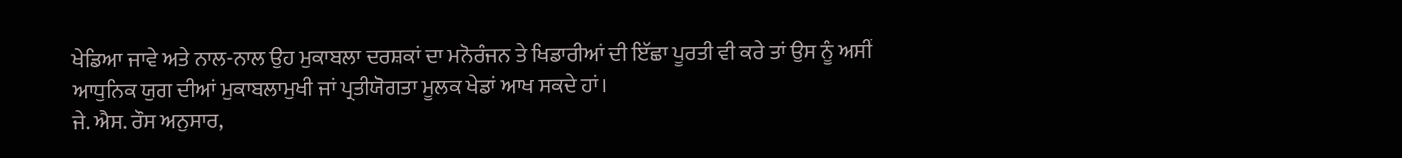ਖੇਡਿਆ ਜਾਵੇ ਅਤੇ ਨਾਲ-ਨਾਲ ਉਹ ਮੁਕਾਬਲਾ ਦਰਸ਼ਕਾਂ ਦਾ ਮਨੋਰੰਜਨ ਤੇ ਖਿਡਾਰੀਆਂ ਦੀ ਇੱਛਾ ਪੂਰਤੀ ਵੀ ਕਰੇ ਤਾਂ ਉਸ ਨੂੰ ਅਸੀਂ ਆਧੁਨਿਕ ਯੁਗ ਦੀਆਂ ਮੁਕਾਬਲਾਮੁਖੀ ਜਾਂ ਪ੍ਰਤੀਯੋਗਤਾ ਮੂਲਕ ਖੇਡਾਂ ਆਖ ਸਕਦੇ ਹਾਂ।
ਜੇ. ਐਸ. ਰੌਸ ਅਨੁਸਾਰ,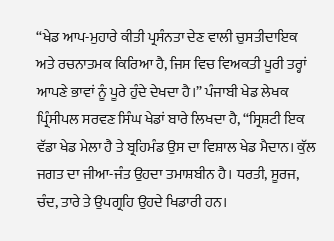“ਖੇਡ ਆਪ-ਮੁਹਾਰੇ ਕੀਤੀ ਪ੍ਰਸੰਨਤਾ ਦੇਣ ਵਾਲੀ ਚੁਸਤੀਦਾਇਕ ਅਤੇ ਰਚਨਾਤਮਕ ਕਿਰਿਆ ਹੈ, ਜਿਸ ਵਿਚ ਵਿਅਕਤੀ ਪੂਰੀ ਤਰ੍ਹਾਂ ਆਪਣੇ ਭਾਵਾਂ ਨੂੰ ਪੂਰੇ ਹੁੰਦੇ ਦੇਖਦਾ ਹੈ।” ਪੰਜਾਬੀ ਖੇਡ ਲੇਖਕ ਪ੍ਰਿੰਸੀਪਲ ਸਰਵਣ ਸਿੰਘ ਖੇਡਾਂ ਬਾਰੇ ਲਿਖਦਾ ਹੈ, “ਸ੍ਰਿਸ਼ਟੀ ਇਕ ਵੱਡਾ ਖੇਡ ਮੇਲਾ ਹੈ ਤੇ ਬ੍ਰਹਿਮੰਡ ਉਸ ਦਾ ਵਿਸ਼ਾਲ ਖੇਡ ਮੈਦਾਨ। ਕੁੱਲ ਜਗਤ ਦਾ ਜੀਆ-ਜੰਤ ਉਹਦਾ ਤਮਾਸ਼ਬੀਨ ਹੈ। ਧਰਤੀ, ਸੂਰਜ, ਚੰਦ, ਤਾਰੇ ਤੇ ਉਪਗ੍ਰਹਿ ਉਹਦੇ ਖਿਡਾਰੀ ਹਨ।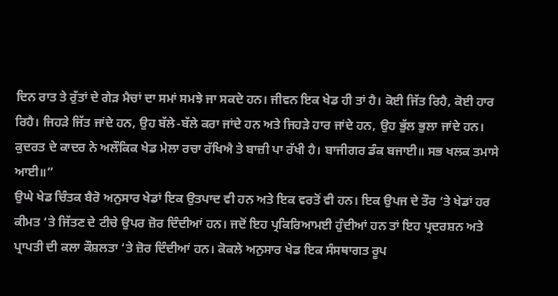ਦਿਨ ਰਾਤ ਤੇ ਰੁੱਤਾਂ ਦੇ ਗੇੜ ਮੈਚਾਂ ਦਾ ਸਮਾਂ ਸਮਝੇ ਜਾ ਸਕਦੇ ਹਨ। ਜੀਵਨ ਇਕ ਖੇਡ ਹੀ ਤਾਂ ਹੈ। ਕੋਈ ਜਿੱਤ ਰਿਹੈ, ਕੋਈ ਹਾਰ ਰਿਹੈ। ਜਿਹੜੇ ਜਿੱਤ ਜਾਂਦੇ ਹਨ, ਉਹ ਬੱਲੇ-ਬੱਲੇ ਕਰਾ ਜਾਂਦੇ ਹਨ ਅਤੇ ਜਿਹੜੇ ਹਾਰ ਜਾਂਦੇ ਹਨ, ਉਹ ਭੁੱਲ ਭੁਲਾ ਜਾਂਦੇ ਹਨ। ਕੁਦਰਤ ਦੇ ਕਾਦਰ ਨੇ ਅਲੌਕਿਕ ਖੇਡ ਮੇਲਾ ਰਚਾ ਰੱਖਿਐ ਤੇ ਬਾਜ਼ੀ ਪਾ ਰੱਖੀ ਹੈ। ਬਾਜੀਗਰ ਡੰਕ ਬਜਾਈ॥ ਸਭ ਖਲਕ ਤਮਾਸੇ ਆਈ॥”
ਉਘੇ ਖੇਡ ਚਿੰਤਕ ਬੈਰੋ ਅਨੁਸਾਰ ਖੇਡਾਂ ਇਕ ਉਤਪਾਦ ਵੀ ਹਨ ਅਤੇ ਇਕ ਵਰਤੋਂ ਵੀ ਹਨ। ਇਕ ਉਪਜ ਦੇ ਤੌਰ ‘ਤੇ ਖੇਡਾਂ ਹਰ ਕੀਮਤ ‘ਤੇ ਜਿੱਤਣ ਦੇ ਟੀਚੇ ਉਪਰ ਜ਼ੋਰ ਦਿੰਦੀਆਂ ਹਨ। ਜਦੋਂ ਇਹ ਪ੍ਰਕਿਰਿਆਮਈ ਹੁੰਦੀਆਂ ਹਨ ਤਾਂ ਇਹ ਪ੍ਰਦਰਸ਼ਨ ਅਤੇ ਪ੍ਰਾਪਤੀ ਦੀ ਕਲਾ ਕੌਸ਼ਲਤਾ ‘ਤੇ ਜ਼ੋਰ ਦਿੰਦੀਆਂ ਹਨ। ਕੋਕਲੇ ਅਨੁਸਾਰ ਖੇਡ ਇਕ ਸੰਸਥਾਗਤ ਰੂਪ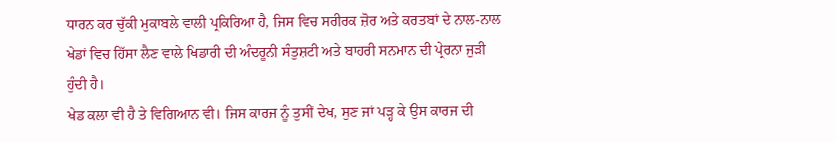ਧਾਰਨ ਕਰ ਚੁੱਕੀ ਮੁਕਾਬਲੇ ਵਾਲੀ ਪ੍ਰਕਿਰਿਆ ਹੈ, ਜਿਸ ਵਿਚ ਸਰੀਰਕ ਜ਼ੋਰ ਅਤੇ ਕਰਤਬਾਂ ਦੇ ਨਾਲ-ਨਾਲ ਖੇਡਾਂ ਵਿਚ ਹਿੱਸਾ ਲੈਣ ਵਾਲੇ ਖਿਡਾਰੀ ਦੀ ਅੰਦਰੂਨੀ ਸੰਤੁਸ਼ਟੀ ਅਤੇ ਬਾਹਰੀ ਸਨਮਾਨ ਦੀ ਪ੍ਰੇਰਨਾ ਜੁੜੀ ਹੁੰਦੀ ਹੈ।
ਖੇਡ ਕਲਾ ਵੀ ਹੈ ਤੇ ਵਿਗਿਆਨ ਵੀ। ਜਿਸ ਕਾਰਜ ਨੂੰ ਤੁਸੀਂ ਦੇਖ, ਸੁਣ ਜਾਂ ਪੜ੍ਹ ਕੇ ਉਸ ਕਾਰਜ ਦੀ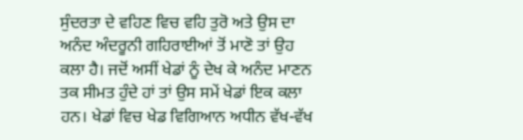ਸੁੰਦਰਤਾ ਦੇ ਵਹਿਣ ਵਿਚ ਵਹਿ ਤੁਰੋ ਅਤੇ ਉਸ ਦਾ ਅਨੰਦ ਅੰਦਰੂਨੀ ਗਹਿਰਾਈਆਂ ਤੋਂ ਮਾਣੋ ਤਾਂ ਉਹ ਕਲਾ ਹੈ। ਜਦੋਂ ਅਸੀਂ ਖੇਡਾਂ ਨੂੰ ਦੇਖ ਕੇ ਅਨੰਦ ਮਾਣਨ ਤਕ ਸੀਮਤ ਹੁੰਦੇ ਹਾਂ ਤਾਂ ਉਸ ਸਮੇਂ ਖੇਡਾਂ ਇਕ ਕਲਾ ਹਨ। ਖੇਡਾਂ ਵਿਚ ਖੇਡ ਵਿਗਿਆਨ ਅਧੀਨ ਵੱਖ-ਵੱਖ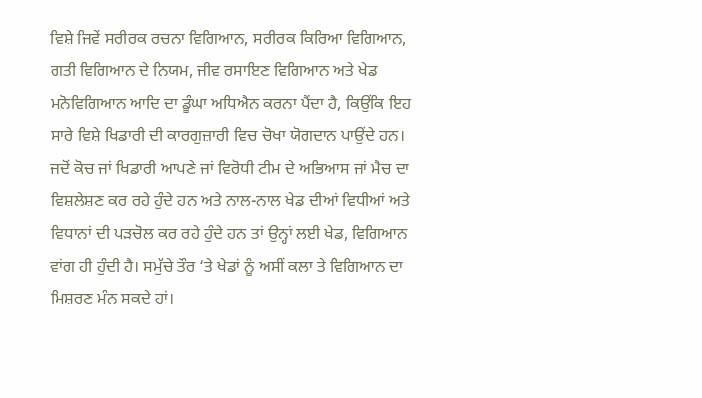ਵਿਸ਼ੇ ਜਿਵੇਂ ਸਰੀਰਕ ਰਚਨਾ ਵਿਗਿਆਨ, ਸਰੀਰਕ ਕਿਰਿਆ ਵਿਗਿਆਨ, ਗਤੀ ਵਿਗਿਆਨ ਦੇ ਨਿਯਮ, ਜੀਵ ਰਸਾਇਣ ਵਿਗਿਆਨ ਅਤੇ ਖੇਡ ਮਨੋਵਿਗਿਆਨ ਆਦਿ ਦਾ ਡੂੰਘਾ ਅਧਿਐਨ ਕਰਨਾ ਪੈਂਦਾ ਹੈ, ਕਿਉਂਕਿ ਇਹ ਸਾਰੇ ਵਿਸ਼ੇ ਖਿਡਾਰੀ ਦੀ ਕਾਰਗੁਜ਼ਾਰੀ ਵਿਚ ਚੋਖਾ ਯੋਗਦਾਨ ਪਾਉਂਦੇ ਹਨ। ਜਦੋਂ ਕੋਚ ਜਾਂ ਖਿਡਾਰੀ ਆਪਣੇ ਜਾਂ ਵਿਰੋਧੀ ਟੀਮ ਦੇ ਅਭਿਆਸ ਜਾਂ ਮੈਚ ਦਾ ਵਿਸ਼ਲੇਸ਼ਣ ਕਰ ਰਹੇ ਹੁੰਦੇ ਹਨ ਅਤੇ ਨਾਲ-ਨਾਲ ਖੇਡ ਦੀਆਂ ਵਿਧੀਆਂ ਅਤੇ ਵਿਧਾਨਾਂ ਦੀ ਪੜਚੋਲ ਕਰ ਰਹੇ ਹੁੰਦੇ ਹਨ ਤਾਂ ਉਨ੍ਹਾਂ ਲਈ ਖੇਡ, ਵਿਗਿਆਨ ਵਾਂਗ ਹੀ ਹੁੰਦੀ ਹੈ। ਸਮੁੱਚੇ ਤੌਰ ‘ਤੇ ਖੇਡਾਂ ਨੂੰ ਅਸੀਂ ਕਲਾ ਤੇ ਵਿਗਿਆਨ ਦਾ ਮਿਸ਼ਰਣ ਮੰਨ ਸਕਦੇ ਹਾਂ।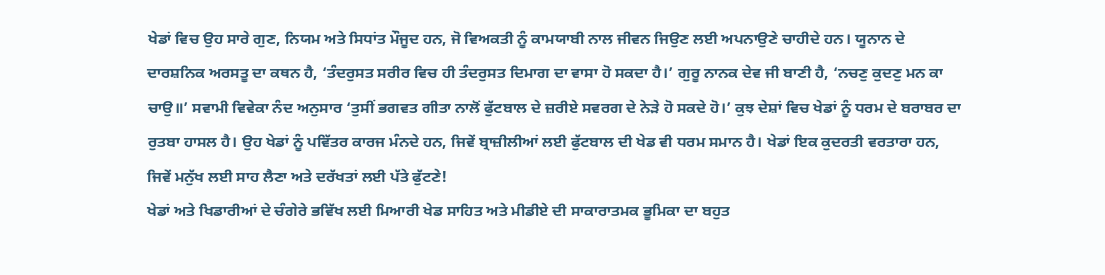ਖੇਡਾਂ ਵਿਚ ਉਹ ਸਾਰੇ ਗੁਣ, ਨਿਯਮ ਅਤੇ ਸਿਧਾਂਤ ਮੌਜੂਦ ਹਨ, ਜੋ ਵਿਅਕਤੀ ਨੂੰ ਕਾਮਯਾਬੀ ਨਾਲ ਜੀਵਨ ਜਿਉਣ ਲਈ ਅਪਨਾਉਣੇ ਚਾਹੀਦੇ ਹਨ। ਯੂਨਾਨ ਦੇ ਦਾਰਸ਼ਨਿਕ ਅਰਸਤੂ ਦਾ ਕਥਨ ਹੈ, ‘ਤੰਦਰੁਸਤ ਸਰੀਰ ਵਿਚ ਹੀ ਤੰਦਰੁਸਤ ਦਿਮਾਗ ਦਾ ਵਾਸਾ ਹੋ ਸਕਦਾ ਹੈ।’ ਗੁਰੂ ਨਾਨਕ ਦੇਵ ਜੀ ਬਾਣੀ ਹੈ, ‘ਨਚਣੁ ਕੁਦਣੁ ਮਨ ਕਾ ਚਾਉ॥’ ਸਵਾਮੀ ਵਿਵੇਕਾ ਨੰਦ ਅਨੁਸਾਰ ‘ਤੁਸੀਂ ਭਗਵਤ ਗੀਤਾ ਨਾਲੋਂ ਫੁੱਟਬਾਲ ਦੇ ਜ਼ਰੀਏ ਸਵਰਗ ਦੇ ਨੇੜੇ ਹੋ ਸਕਦੇ ਹੋ।’ ਕੁਝ ਦੇਸ਼ਾਂ ਵਿਚ ਖੇਡਾਂ ਨੂੰ ਧਰਮ ਦੇ ਬਰਾਬਰ ਦਾ ਰੁਤਬਾ ਹਾਸਲ ਹੈ। ਉਹ ਖੇਡਾਂ ਨੂੰ ਪਵਿੱਤਰ ਕਾਰਜ ਮੰਨਦੇ ਹਨ, ਜਿਵੇਂ ਬ੍ਰਾਜ਼ੀਲੀਆਂ ਲਈ ਫੁੱਟਬਾਲ ਦੀ ਖੇਡ ਵੀ ਧਰਮ ਸਮਾਨ ਹੈ। ਖੇਡਾਂ ਇਕ ਕੁਦਰਤੀ ਵਰਤਾਰਾ ਹਨ, ਜਿਵੇਂ ਮਨੁੱਖ ਲਈ ਸਾਹ ਲੈਣਾ ਅਤੇ ਦਰੱਖਤਾਂ ਲਈ ਪੱਤੇ ਫੁੱਟਣੇ!
ਖੇਡਾਂ ਅਤੇ ਖਿਡਾਰੀਆਂ ਦੇ ਚੰਗੇਰੇ ਭਵਿੱਖ ਲਈ ਮਿਆਰੀ ਖੇਡ ਸਾਹਿਤ ਅਤੇ ਮੀਡੀਏ ਦੀ ਸਾਕਾਰਾਤਮਕ ਭੂਮਿਕਾ ਦਾ ਬਹੁਤ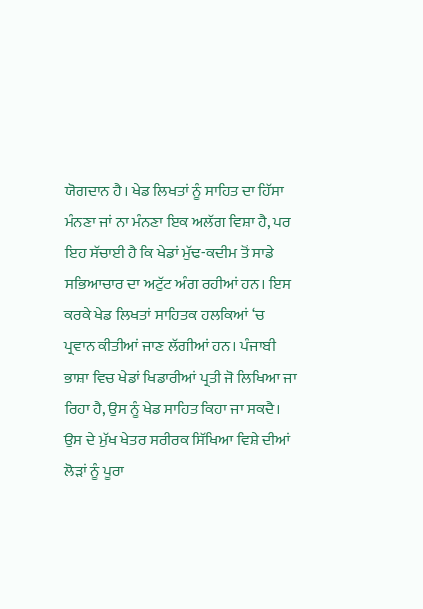ਯੋਗਦਾਨ ਹੈ। ਖੇਡ ਲਿਖਤਾਂ ਨੂੰ ਸਾਹਿਤ ਦਾ ਹਿੱਸਾ ਮੰਨਣਾ ਜਾਂ ਨਾ ਮੰਨਣਾ ਇਕ ਅਲੱਗ ਵਿਸ਼ਾ ਹੈ, ਪਰ ਇਹ ਸੱਚਾਈ ਹੈ ਕਿ ਖੇਡਾਂ ਮੁੱਢ-ਕਦੀਮ ਤੋਂ ਸਾਡੇ ਸਭਿਆਚਾਰ ਦਾ ਅਟੁੱਟ ਅੰਗ ਰਹੀਆਂ ਹਨ। ਇਸ ਕਰਕੇ ਖੇਡ ਲਿਖਤਾਂ ਸਾਹਿਤਕ ਹਲਕਿਆਂ ‘ਚ ਪ੍ਰਵਾਨ ਕੀਤੀਆਂ ਜਾਣ ਲੱਗੀਆਂ ਹਨ। ਪੰਜਾਬੀ ਭਾਸ਼ਾ ਵਿਚ ਖੇਡਾਂ ਖਿਡਾਰੀਆਂ ਪ੍ਰਤੀ ਜੋ ਲਿਖਿਆ ਜਾ ਰਿਹਾ ਹੈ, ਉਸ ਨੂੰ ਖੇਡ ਸਾਹਿਤ ਕਿਹਾ ਜਾ ਸਕਦੈ। ਉਸ ਦੇ ਮੁੱਖ ਖੇਤਰ ਸਰੀਰਕ ਸਿੱਖਿਆ ਵਿਸ਼ੇ ਦੀਆਂ ਲੋੜਾਂ ਨੂੰ ਪੂਰਾ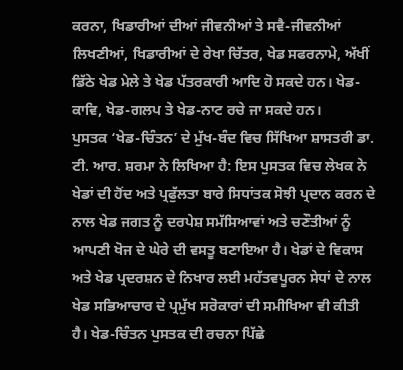ਕਰਨਾ, ਖਿਡਾਰੀਆਂ ਦੀਆਂ ਜੀਵਨੀਆਂ ਤੇ ਸਵੈ-ਜੀਵਨੀਆਂ ਲਿਖਣੀਆਂ, ਖਿਡਾਰੀਆਂ ਦੇ ਰੇਖਾ ਚਿੱਤਰ, ਖੇਡ ਸਫਰਨਾਮੇ, ਅੱਖੀਂ ਡਿੱਠੇ ਖੇਡ ਮੇਲੇ ਤੇ ਖੇਡ ਪੱਤਰਕਾਰੀ ਆਦਿ ਹੋ ਸਕਦੇ ਹਨ। ਖੇਡ-ਕਾਵਿ, ਖੇਡ-ਗਲਪ ਤੇ ਖੇਡ-ਨਾਟ ਰਚੇ ਜਾ ਸਕਦੇ ਹਨ।
ਪੁਸਤਕ ‘ਖੇਡ-ਚਿੰਤਨ’ ਦੇ ਮੁੱਖ-ਬੰਦ ਵਿਚ ਸਿੱਖਿਆ ਸ਼ਾਸਤਰੀ ਡਾ. ਟੀ. ਆਰ. ਸ਼ਰਮਾ ਨੇ ਲਿਖਿਆ ਹੈ: ਇਸ ਪੁਸਤਕ ਵਿਚ ਲੇਖਕ ਨੇ ਖੇਡਾਂ ਦੀ ਹੋਂਦ ਅਤੇ ਪ੍ਰਫੁੱਲਤਾ ਬਾਰੇ ਸਿਧਾਂਤਕ ਸੋਝੀ ਪ੍ਰਦਾਨ ਕਰਨ ਦੇ ਨਾਲ ਖੇਡ ਜਗਤ ਨੂੰ ਦਰਪੇਸ਼ ਸਮੱਸਿਆਵਾਂ ਅਤੇ ਚਣੌਤੀਆਂ ਨੂੰ ਆਪਣੀ ਖੋਜ ਦੇ ਘੇਰੇ ਦੀ ਵਸਤੂ ਬਣਾਇਆ ਹੈ। ਖੇਡਾਂ ਦੇ ਵਿਕਾਸ ਅਤੇ ਖੇਡ ਪ੍ਰਦਰਸ਼ਨ ਦੇ ਨਿਖਾਰ ਲਈ ਮਹੱਤਵਪੂਰਨ ਸੇਧਾਂ ਦੇ ਨਾਲ ਖੇਡ ਸਭਿਆਚਾਰ ਦੇ ਪ੍ਰਮੁੱਖ ਸਰੋਕਾਰਾਂ ਦੀ ਸਮੀਖਿਆ ਵੀ ਕੀਤੀ ਹੈ। ਖੇਡ-ਚਿੰਤਨ ਪੁਸਤਕ ਦੀ ਰਚਨਾ ਪਿੱਛੇ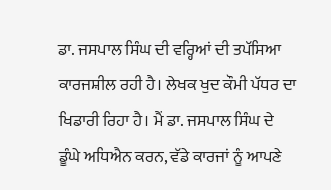ਡਾ. ਜਸਪਾਲ ਸਿੰਘ ਦੀ ਵਰ੍ਹਿਆਂ ਦੀ ਤਪੱਸਿਆ ਕਾਰਜਸ਼ੀਲ ਰਹੀ ਹੈ। ਲੇਖਕ ਖੁਦ ਕੌਮੀ ਪੱਧਰ ਦਾ ਖਿਡਾਰੀ ਰਿਹਾ ਹੈ। ਮੈਂ ਡਾ. ਜਸਪਾਲ ਸਿੰਘ ਦੇ ਡੂੰਘੇ ਅਧਿਐਨ ਕਰਨ, ਵੱਡੇ ਕਾਰਜਾਂ ਨੂੰ ਆਪਣੇ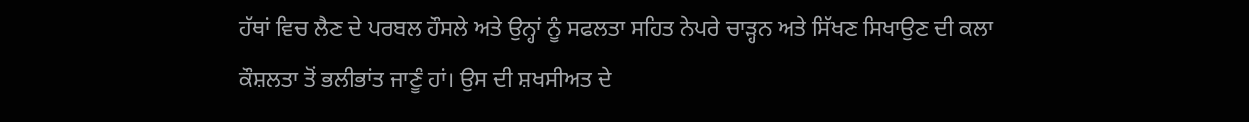ਹੱਥਾਂ ਵਿਚ ਲੈਣ ਦੇ ਪਰਬਲ ਹੌਸਲੇ ਅਤੇ ਉਨ੍ਹਾਂ ਨੂੰ ਸਫਲਤਾ ਸਹਿਤ ਨੇਪਰੇ ਚਾੜ੍ਹਨ ਅਤੇ ਸਿੱਖਣ ਸਿਖਾਉਣ ਦੀ ਕਲਾ ਕੌਸ਼ਲਤਾ ਤੋਂ ਭਲੀਭਾਂਤ ਜਾਣੂੰ ਹਾਂ। ਉਸ ਦੀ ਸ਼ਖਸੀਅਤ ਦੇ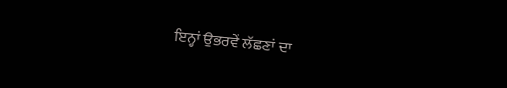ਇਨ੍ਹਾਂ ਉਭਰਵੇਂ ਲੱਛਣਾਂ ਦਾ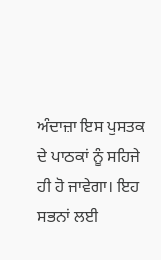ਅੰਦਾਜ਼ਾ ਇਸ ਪੁਸਤਕ ਦੇ ਪਾਠਕਾਂ ਨੂੰ ਸਹਿਜੇ ਹੀ ਹੋ ਜਾਵੇਗਾ। ਇਹ ਸਭਨਾਂ ਲਈ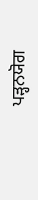ਪੜ੍ਹਨਯੋਗ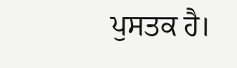ਪੁਸਤਕ ਹੈ।